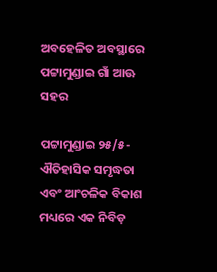ଅବହେଳିତ ଅବସ୍ଥାରେ ପଟ୍ଟାମୁଣ୍ଡାଇ ଗାଁ ଆଊ ସହର

ପଟ୍ଟାମୁଣ୍ଡାଇ ୨୫/୫- ଐତିହାସିକ ସମୃଦ୍ଧତା ଏବଂ ଆଂଚଳିକ ବିକାଶ ମଧ୍ୟରେ ଏକ ନିବିଡ଼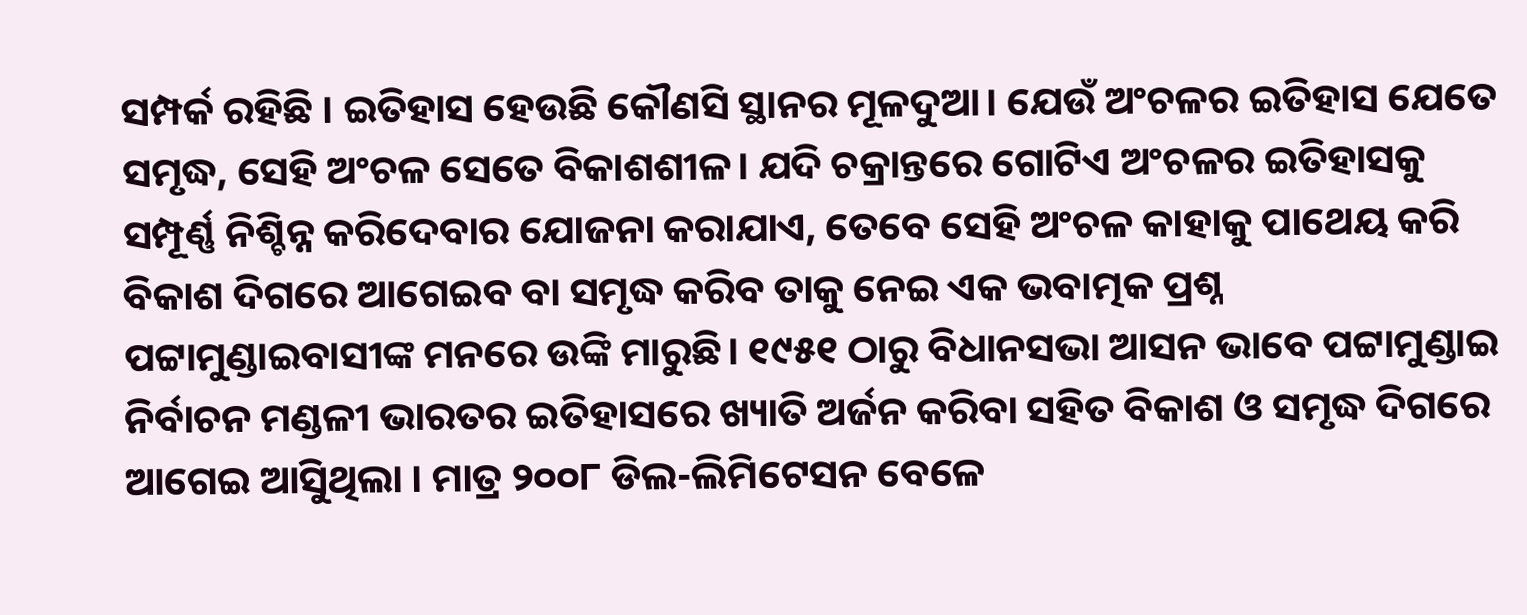ସମ୍ପର୍କ ରହିଛି । ଇତିହାସ ହେଉଛି କୌଣସି ସ୍ଥାନର ମୂଳଦୁଆ। ଯେଉଁ ଅଂଚଳର ଇତିହାସ ଯେତେ ସମୃଦ୍ଧ, ସେହି ଅଂଚଳ ସେତେ ବିକାଶଶୀଳ। ଯଦି ଚକ୍ରାନ୍ତରେ ଗୋଟିଏ ଅଂଚଳର ଇତିହାସକୁ ସମ୍ପୂର୍ଣ୍ଣ ନିଶ୍ଚିନ୍ନ କରିଦେବାର ଯୋଜନା କରାଯାଏ, ତେବେ ସେହି ଅଂଚଳ କାହାକୁ ପାଥେୟ କରି ବିକାଶ ଦିଗରେ ଆଗେଇବ ବା ସମୃଦ୍ଧ କରିବ ତାକୁ ନେଇ ଏକ ଭବାତ୍ମକ ପ୍ରଶ୍ନ ପଟ୍ଟାମୁଣ୍ଡାଇବାସୀଙ୍କ ମନରେ ଉଙ୍କି ମାରୁଛି। ୧୯୫୧ ଠାରୁ ବିଧାନସଭା ଆସନ ଭାବେ ପଟ୍ଟାମୁଣ୍ଡାଇ ନିର୍ବାଚନ ମଣ୍ଡଳୀ ଭାରତର ଇତିହାସରେ ଖ୍ୟାତି ଅର୍ଜନ କରିବା ସହିତ ବିକାଶ ଓ ସମୃଦ୍ଧ ଦିଗରେ ଆଗେଇ ଆସୁିଥିଲା । ମାତ୍ର ୨୦୦୮ ଡିଲ-ଲିମିଟେସନ ବେଳେ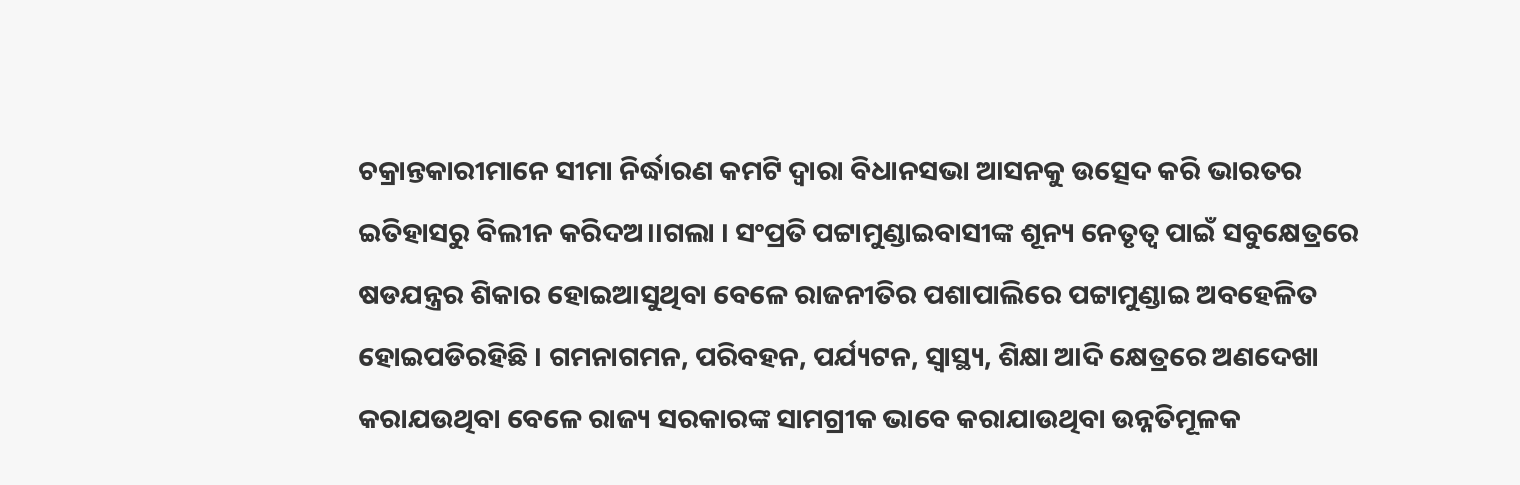ଚକ୍ରାନ୍ତକାରୀମାନେ ସୀମା ନିର୍ଦ୍ଧାରଣ କମଟି ଦ୍ୱାରା ବିଧାନସଭା ଆସନକୁ ଉତ୍ସେଦ କରି ଭାରତର ଇତିହାସରୁ ବିଲୀନ କରିଦଅ।।ଗଲା । ସଂପ୍ରତି ପଟ୍ଟାମୁଣ୍ଡାଇବାସୀଙ୍କ ଶୂନ୍ୟ ନେତୃତ୍ୱ ପାଇଁ ସବୁକ୍ଷେତ୍ରରେ ଷଡଯନ୍ତ୍ରର ଶିକାର ହୋଇଆସୁଥିବା ବେଳେ ରାଜନୀତିର ପଶାପାଲିରେ ପଟ୍ଟାମୁଣ୍ଡାଇ ଅବହେଳିତ ହୋଇପଡିରହିଛି । ଗମନାଗମନ, ପରିବହନ, ପର୍ଯ୍ୟଟନ, ସ୍ୱାସ୍ଥ୍ୟ, ଶିକ୍ଷା ଆଦି କ୍ଷେତ୍ରରେ ଅଣଦେଖା କରାଯଉଥିବା ବେଳେ ରାଜ୍ୟ ସରକାରଙ୍କ ସାମଗ୍ରୀକ ଭାବେ କରାଯାଉଥିବା ଉନ୍ନତିମୂଳକ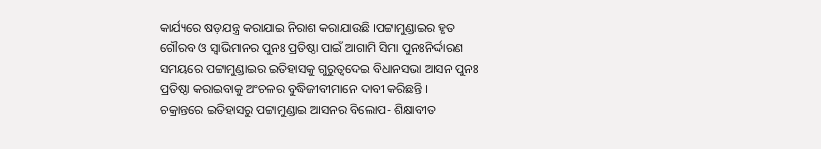କାର୍ଯ୍ୟରେ ଷଡ଼ଯନ୍ତ୍ର କରାଯାଇ ନିରାଶ କରାଯାଉଛି ।ପଟ୍ଟାମୁଣ୍ଡାଇର ହୃତ ଗୌରବ ଓ ସ୍ୱାଭିମାନର ପୁନଃ ପ୍ରତିଷ୍ଠା ପାଇଁ ଆଗାମି ସିମା ପୁନଃନିର୍ଦ୍ଦାରଣ ସମୟରେ ପଟ୍ଟାମୁଣ୍ଡାଇର ଇତିହାସକୁ ଗୁରୁତ୍ୱଦେଇ ବିଧାନସଭା ଆସନ ପୁନଃ ପ୍ରତିଷ୍ଠା କରାଇବାକୁ ଅଂଚଳର ବୁଦ୍ଧିଜୀବୀମାନେ ଦାବୀ କରିଛନ୍ତି ।
ଚକ୍ରାନ୍ତରେ ଇତିହାସରୁ ପଟ୍ଟାମୁଣ୍ଡାଇ ଆସନର ବିଲୋପ- ଶିକ୍ଷାବୀତ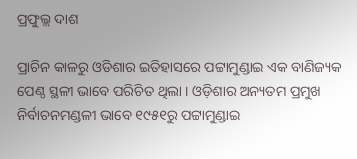ପ୍ରଫୁଲ୍ଲ ଦାଶ

ପ୍ରାଚିନ କାଳରୁ ଓଡିଶାର ଇତିହାସରେ ପଟ୍ଟାମୁଣ୍ଡାଇ ଏକ ବାଣିଜ୍ୟକ ପେଣ୍ଠ ସ୍ଥଳୀ ଭାବେ ପରିଚିତ ଥିଲା । ଓଡ଼ିଶାର ଅନ୍ୟତମ ପ୍ରମୁଖ ନିର୍ବାଚନମଣ୍ଡଳୀ ଭାବେ ୧୯୫୧ରୁ ପଟ୍ଟାମୁଣ୍ଡାଇ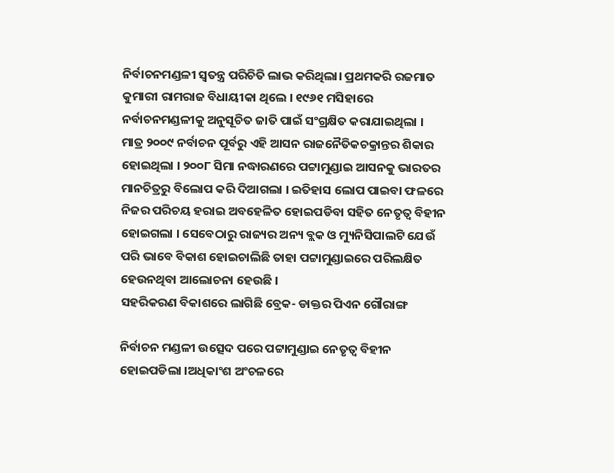ନିର୍ବାଚନମଣ୍ଡଳୀ ସ୍ୱତନ୍ତ୍ର ପରିଚିତି ଲାଭ କରିଥିଲା। ପ୍ରଥମକରି ରଜମାତ କୁମାରୀ ରାମରାଜ ବିଧାୟୀକା ଥିଲେ । ୧୯୬୧ ମସିହାରେ ନର୍ବାଚନମଣ୍ଡଳୀକୁ ଅନୁସୂଚିତ ଜାତି ପାଇଁ ସଂଗ୍ରକ୍ଷିତ କରାଯାଇଥିଲା । ମାତ୍ର ୨୦୦୯ ନର୍ବାଚନ ପୂର୍ବରୁ ଏହି ଆସନ ରାଜନୈତିକଚକ୍ରାନ୍ତର ଶିକାର ହୋଇଥିଲା । ୨୦୦୮ ସିମା ନଦ୍ଧାରଣରେ ପଟ୍ଟାମୁଣ୍ଡାଇ ଆସନକୁ ଭାରତର ମାନଚିତ୍ରରୁ ବିଲୋପ କରି ଦିଆଗଲା । ଇତିହାସ ଲୋପ ପାଇବା ଫଳରେ ନିଜର ପରିଚୟ ହରାଇ ଅବହେଳିତ ହୋଇପଡିବା ସହିତ ନେତୃତ୍ୱ ବିହୀନ ହୋଇଗଲା । ସେବେଠାରୁ ରାଜ୍ୟର ଅନ୍ୟ ବ୍ଲକ ଓ ମ୍ୟୁନିସିପାଲଟି ଯେଉଁ ପରି ଭାବେ ବିକାଶ ହୋଇଚାଲିଛି ତାହା ପଟ୍ଟାମୁଣ୍ଡାଇରେ ପରିଲକ୍ଷିତ ହେଉନଥିବା ଆଲୋଚନା ହେଉଛି ।
ସହରିକରଣ ବିକାଶରେ ଲାଗିଛି ବ୍ରେକ- ଡାକ୍ତର ପିଏନ ଗୌରାଙ୍ଗ

ନିର୍ବାଚନ ମଣ୍ଡଳୀ ଉତ୍ସେଦ ପରେ ପଟ୍ଟାମୁଣ୍ଡାଇ ନେତୃତ୍ୱ ବିହୀନ ହୋଇପଡିଲା ।ଅଧିକାଂଶ ଅଂଚଳରେ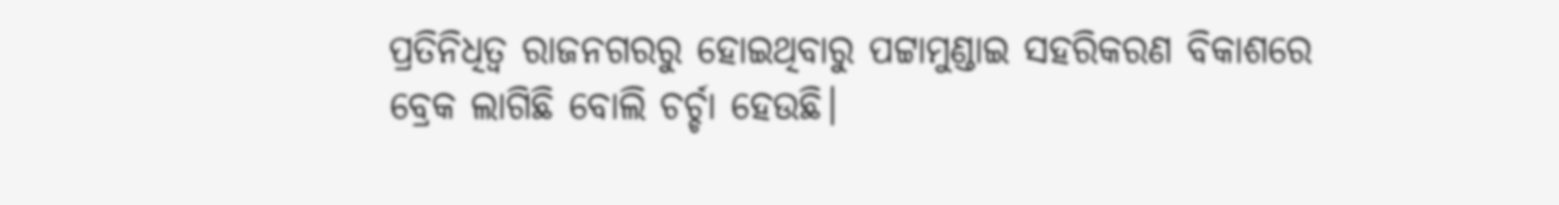ପ୍ରତିନିଧିତ୍ୱ ରାଜନଗରରୁ ହୋଇଥିବାରୁ ପଟ୍ଟାମୁଣ୍ଡାଇ ସହରିକରଣ ବିକାଶରେ ବ୍ରେକ ଲାଗିଛି ବୋଲି ଚର୍ଚ୍ଚା ହେଉଛି।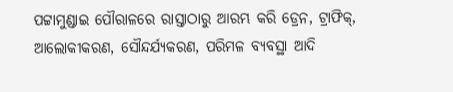ପଟ୍ଟାମୁଣ୍ଡାଇ ପୌରାଳରେ ରାସ୍ତାଠାରୁ ଆରମ୍ଭ କରି ଡ୍ରେନ, ଟ୍ରାଫିକ୍, ଆଲୋକୀକରଣ, ସୌନ୍ଦର୍ଯ୍ୟକରଣ, ପରିମଳ ବ୍ୟବସ୍ଥା ଆଦି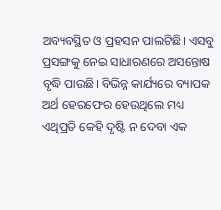ଅବ୍ୟବସ୍ଥିତ ଓ ପ୍ରହସନ ପାଲଟିଛି। ଏସବୁ ପ୍ରସଙ୍ଗକୁ ନେଇ ସାଧାରଣରେ ଅସନ୍ତୋଷ ବୃଦ୍ଧି ପାଉଛି। ବିଭିନ୍ନ କାର୍ଯ୍ୟରେ ବ୍ୟାପକ ଅର୍ଥ ହେରଫେର ହେଉଥିଲେ ମଧ୍ୟ ଏଥିପ୍ରତି କେହି ଦୃଷ୍ଟି ନ ଦେବା ଏକ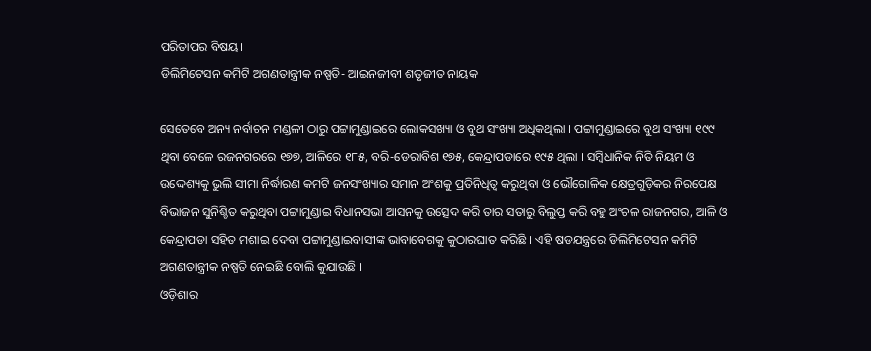ପରିତାପର ବିଷୟ।
ଡିଲିମିଟେସନ କମିଟି ଅଗଣତାନ୍ତ୍ରୀକ ନଷ୍ପତି- ଆଇନଜୀବୀ ଶତୃଜୀତ ନାୟକ

ସେତେବେ ଅନ୍ୟ ନର୍ବାଚନ ମଣ୍ଡଳୀ ଠାରୁ ପଟ୍ଟାମୁଣ୍ଡାଇରେ ଲୋକସଖ୍ୟା ଓ ବୁଥ ସଂଖ୍ୟା ଅଧିକଥିଲା । ପଟ୍ଟାମୁଣ୍ଡାଇରେ ବୁଥ ସଂଖ୍ୟା ୧୯୯ ଥିବା ବେଳେ ରଜନଗରରେ ୧୭୭, ଆଳିରେ ୧୮୫, ବରି-ଡେରାବିଶ ୧୭୫, କେନ୍ଦ୍ରାପଡାରେ ୧୯୫ ଥିଲା । ସମ୍ବିଧାନିକ ନିତି ନିୟମ ଓ ଉଦ୍ଦେଶ୍ୟକୁ ଭୁଲି ସୀମା ନିର୍ଦ୍ଧାରଣ କମଟି ଜନସଂଖ୍ୟାର ସମାନ ଅଂଶକୁ ପ୍ରତିନିଧିତ୍ୱ କରୁଥିବା ଓ ଭୌଗୋଳିକ କ୍ଷେତ୍ରଗୁଡ଼ିକର ନିରପେକ୍ଷ ବିଭାଜନ ସୁନିଶ୍ଚିତ କରୁଥିବା ପଟ୍ଟାମୁଣ୍ଡାଇ ବିଧାନସଭା ଆସନକୁ ଉତ୍ସେଦ କରି ତାର ସତାରୁ ବିଲୁପ୍ତ କରି ବହୁ ଅଂଚଳ ରାଜନଗର, ଆଳି ଓ କେନ୍ଦ୍ରାପଡା ସହିତ ମଶାଇ ଦେବା ପଟ୍ଟାମୁଣ୍ଡାଇବାସୀଙ୍କ ଭାବାବେଗକୁ କୁଠାରଘାତ କରିଛି । ଏହି ଷଡଯନ୍ତ୍ରରେ ଡିଲିମିଟେସନ କମିଟି ଅଗଣତାନ୍ତ୍ରୀକ ନଷ୍ପତି ନେଇଛି ବୋଲି କୁଯାଉଛି ।
ଓଡ଼ିଶାର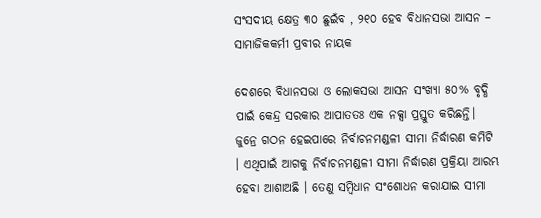ସଂସଦୀୟ କ୍ଷେତ୍ର ୩୦ ଛୁଇଁବ , ୨୧୦ ହେବ ବିଧାନସଭା ଆସନ – ସାମାଜିକକର୍ମୀ ପ୍ରବୀର ନାୟକ

ଦେଶରେ ବିଧାନସଭା ଓ ଲୋକସଭା ଆସନ ସଂଖ୍ୟା ୫୦% ବୃଦ୍ଧି ପାଇଁ କେନ୍ଦ୍ର ସରକାର ଆପାତତଃ ଏକ ନକ୍ସା ପ୍ରସ୍ତୁତ କରିଛନ୍ତି। ଜୁନ୍ରେ ଗଠନ ହେଇପାରେ ନିର୍ବାଚନମଣ୍ଡଳୀ ସୀମା ନିର୍ଦ୍ଧାରଣ କମିଟି । ଏଥିପାଇଁ ଆଗକୁ ନିର୍ବାଚନମଣ୍ଡଳୀ ସୀମା ନିର୍ଦ୍ଧାରଣ ପ୍ରକ୍ରିୟା ଆରମ୍ଭ ହେବା ଆଶାଅଛି । ତେଣୁ ସମ୍ବିଧାନ ସଂଶୋଧନ କରାଯାଇ ସୀମା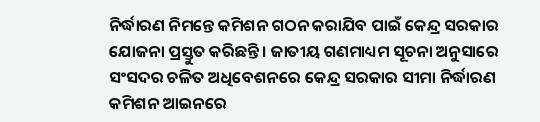ନିର୍ଦ୍ଧାରଣ ନିମନ୍ତେ କମିଶନ ଗଠନ କରାଯିବ ପାଇଁ କେନ୍ଦ୍ର ସରକାର ଯୋଜନା ପ୍ରସ୍ତୁତ କରିଛନ୍ତି । ଜାତୀୟ ଗଣମାଧ୍ୟମ ସୂଚନା ଅନୁସାରେ ସଂସଦର ଚଳିତ ଅଧିବେଶନରେ କେନ୍ଦ୍ର ସରକାର ସୀମା ନିର୍ଦ୍ଧାରଣ କମିଶନ ଆଇନରେ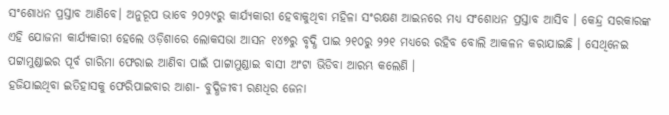ସଂଶୋଧନ ପ୍ରସ୍ତାବ ଆଣିବେ। ଅନୁରୂପ ଭାବେ ୨୦୨୯ରୁ କାର୍ଯ୍ୟକାରୀ ହେବାକୁଥିବା ମହିଳା ସଂରକ୍ଷଣ ଆଇନରେ ମଧ୍ୟ ସଂଶୋଧନ ପ୍ରସ୍ତାବ ଆସିବ । କେନ୍ଦ୍ର ସରକାରଙ୍କ ଏହି ଯୋଜନା କାର୍ଯ୍ୟକାରୀ ହେଲେ ଓଡ଼ିଶାରେ ଲୋକସଭା ଆସନ ୧୪୭ରୁ ବୃଦ୍ଧି ପାଇ ୨୧୦ରୁ ୨୨୧ ମଧ୍ୟରେ ରହିବ ବୋଲି ଆକଳନ କରାଯାଇଛି । ସେଥିନେଇ ପଟ୍ଟାମୁଣ୍ଡାଇର ପୂର୍ବ ଗାରିମା ଫେରାଇ ଆଣିବା ପାଇଁ ପାଟ୍ଟାମୁଣ୍ଡାଇ ବାସୀ ଅଂଟା ଭିଡିବା ଆରମ୍ଭ କଲେଣି ।
ହଜିଯାଇଥିବା ଇତିହାସକୁ ଫେରିପାଇବାର ଆଶା- ବୁଦ୍ଧିଜୀବୀ ରଣଧିର ଜେନା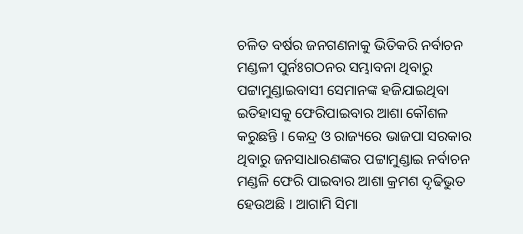ଚଳିତ ବର୍ଷର ଜନଗଣନାକୁ ଭିତିକରି ନର୍ବାଚନ ମଣ୍ଡଳୀ ପୁର୍ନଃଗଠନର ସମ୍ଭାବନା ଥିବାରୁ ପଟ୍ଟାମୁଣ୍ଡାଇବାସୀ ସେମାନଙ୍କ ହଜିଯାଇଥିବା ଇତିହାସକୁ ଫେରିପାଇବାର ଆଶା କୌଶଳ କରୁଛନ୍ତି । କେନ୍ଦ୍ର ଓ ରାଜ୍ୟରେ ଭାଜପା ସରକାର ଥିବାରୁ ଜନସାଧାରଣଙ୍କର ପଟ୍ଟାମୁଣ୍ଡାଇ ନର୍ବାଚନ ମଣ୍ଡଳି ଫେରି ପାଇବାର ଆଶା କ୍ରମଶ ଦୃଢିଭୁତ ହେଉଅଛି । ଆଗାମି ସିମା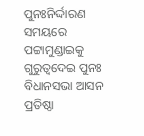ପୁନଃନିର୍ଦ୍ଦାରଣ ସମୟରେ ପଟ୍ଟାମୁଣ୍ଡାଇକୁ ଗୁରୁତ୍ୱଦେଇ ପୁନଃ ବିଧାନସଭା ଆସନ ପ୍ରତିଷ୍ଠା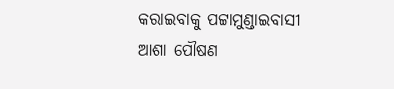କରାଇବାକୁ ପଟ୍ଟାମୁଣ୍ଡାଇବାସୀ ଆଶା ପୌଷଣ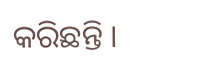କରିଛନ୍ତି ।